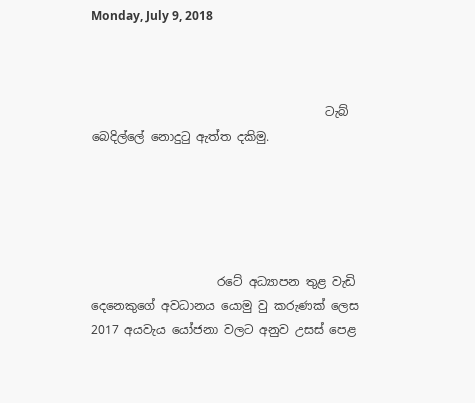Monday, July 9, 2018



                                       ටැබ් බෙදිල්ලේ නොදුටු ඇත්ත දකිමු.





                     රටේ අධ්‍යාපන තුළ වැඩි දෙනෙකුගේ අවධානය යොමු වු කරුණක් ලෙස 2017 අයවැය යෝජනා වලට අනුව උසස් පෙළ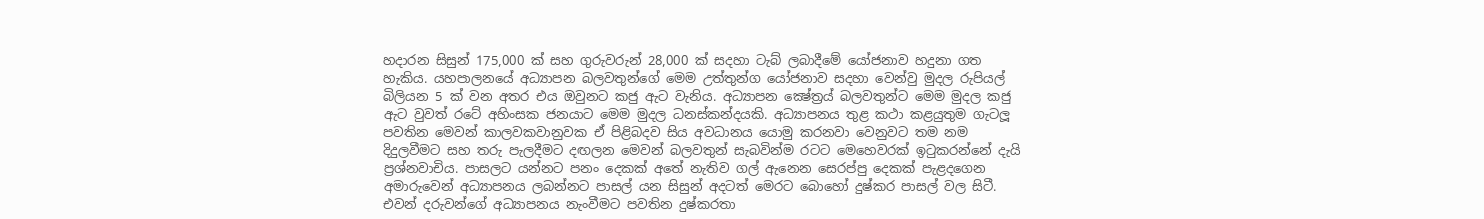හදාරන සිසුන් 175,000 ක් සහ ගුරුවරුන් 28,000 ක් සදහා ටැබ් ලබාදීමේ යෝජනාව හදුනා ගත හැකිය. යහපාලනයේ අධ්‍යාපන බලවතුන්ගේ මෙම උත්තුන්ග යෝජනාව සදහා වෙන්වු මුදල රුපියල් බිලියන 5 ක් වන අතර එය ඔවුනට කජු ඇට වැනිය. අධ්‍යාපන ක්‍ෂේත්‍රය් බලවතුන්ට මෙම මුදල කජු ඇට වුවත් රටේ අහිංසක ජනයාට මෙම මුදල ධනස්කන්දයකි. අධ්‍යාපනය තුළ කථා කළයුතුම ගැටලූ පවතින මෙවන් කාලවකවානුවක ඒ පිළිබදව සිය අවධානය යොමු කරනවා වෙනුවට තම නම දිදුලවීමට සහ තරු පැලදීමට දඟලන මෙවන් බලවතුන් සැබවින්ම රටට මෙහෙවරක් ඉටුකරන්නේ දැයි ප්‍රශ්නවාචිය. පාසලට යන්නට පනං දෙකක් අතේ නැතිව ගල් ඇනෙන සෙරප්පු දෙකක් පැළදගෙන අමාරුවෙන් අධ්‍යාපනය ලබන්නට පාසල් යන සිසුන් අදටත් මෙරට බොහෝ දුෂ්කර පාසල් වල සිටී. එවන් දරුවන්ගේ අධ්‍යාපනය නැංවීමට පවතින දුෂ්කරතා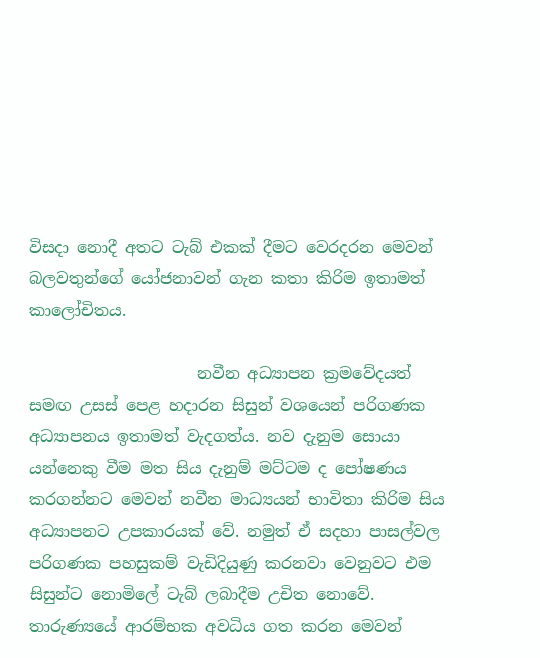විසදා නොදී අතට ටැබ් එකක් දීමට වෙරදරන මෙවන් බලවතුන්ගේ යෝජනාවන් ගැන කතා කිරිම ඉතාමත් කාලෝචිතය.

                     නවීන අධ්‍යාපන ක්‍රමවේදයත් සමඟ උසස් පෙළ හදාරන සිසුන් වශයෙන් පරිගණක අධ්‍යාපනය ඉතාමත් වැදගත්ය. නව දැනුම සොයා යන්නෙකු වීම මත සිය දැනුම් මට්ටම ද පෝෂණය කරගන්නට මෙවන් නවීන මාධ්‍යයන් භාවිතා කිරිම සිය අධ්‍යාපනට උපකාරයක් වේ. නමුත් ඒ සදහා පාසල්වල පරිගණක පහසුකම් වැඩිදියුණු කරනවා වෙනුවට එම සිසුන්ට නොමිලේ ටැබ් ලබාදීම උචිත නොවේ. තාරුණ්‍යයේ ආරම්භක අවධිය ගත කරන මෙවන්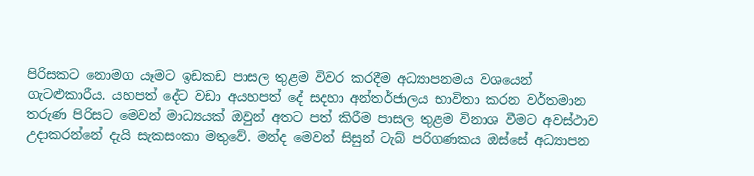පිරිසකට නොමග යෑමට ඉඩකඩ පාසල තුළම විවර කරදීම අධ්‍යාපනමය වශයෙන් ගැටළුකාරීය. යහපත් දේට වඩා අයහපත් දේ සදහා අන්තර්ජාලය භාවිතා කරන වර්තමාන තරුණ පිරිසට මෙවන් මාධ්‍යයක් ඔවුන් අතට පත් කිරීම පාසල තුළම විනාශ වීමට අවස්ථාව උදාකරන්නේ දැයි සැකසංකා මතුවේ. මන්ද මෙවන් සිසුන් ටැබ් පරිගණකය ඔස්සේ අධ්‍යාපන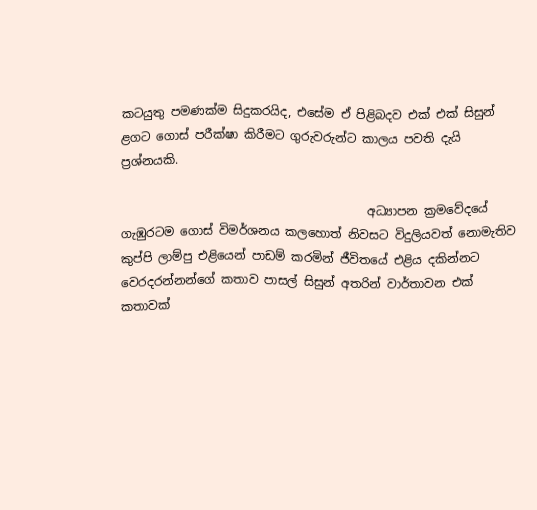කටයුතු පමණක්ම සිදුකරයිද, එසේම ඒ පිළිබදව එක් එක් සිසුන් ළගට ගොස් පරීක්ෂා කිරීමට ගුරුවරුන්ට කාලය පවති දැයි ප්‍රශ්නයකි.

                                         අධ්‍යාපන ක්‍රමවේදයේ ගැඹුරටම ගොස් විමර්ශනය කලහොත් නිවසට විදුලියවත් නොමැතිව කුප්පි ලාම්පු එළියෙන් පාඩම් කරමින් ජීවිතයේ එළිය දකින්නට වෙරදරන්නන්ගේ කතාව පාසල් සිසුන් අතරින් වාර්තාවන එක් කතාවක්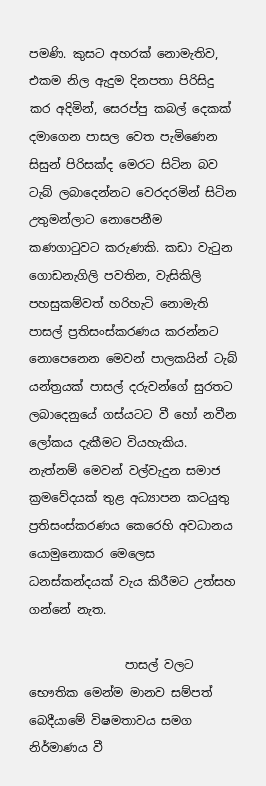පමණි. කුසට අහරක් නොමැතිව, එකම නිල ඇදුම දිනපතා පිරිසිදු කර අදිමින්, සෙරප්පු කබල් දෙකක් දමාගෙන පාසල වෙත පැමිණෙන සිසුන් පිරිසක්ද මෙරට සිටින බව ටැබ් ලබාදෙන්නට වෙරදරමින් සිටින උතුමන්ලාට නොපෙනීම කණගාටුවට කරුණකි. කඩා වැටුන ගොඩනැගිලි පවතින, වැසිකිලි පහසුකම්වත් හරිහැටි නොමැති පාසල් ප්‍රතිසංස්කරණය කරන්නට නොපෙනෙන මෙවන් පාලකයින් ටැබ් යන්ත්‍රයක් පාසල් දරුවන්ගේ සුරතට ලබාදෙනුයේ ගස්යටට වී හෝ නවීන ලෝකය දැකීමට වියහැකිය. නැත්නම් මෙවන් වල්වැදුන සමාජ ක්‍රමවේදයක් තුළ අධ්‍යාපන කටයුතු ප්‍රතිසංස්කරණය කෙරෙහි අවධානය යොමුනොකර මෙලෙස  ධනස්කන්දයක් වැය කිරීමට උත්සහ ගන්නේ නැත.

                පාසල් වලට භෞතික මෙන්ම මානව සම්පත් බෙදීයාමේ විෂමතාවය සමග නිර්මාණය වී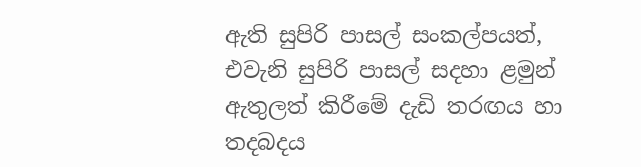ඇති සුපිරි පාසල් සංකල්පයත්, එවැනි සුපිරි පාසල් සදහා ළමුන් ඇතුලත් කිරීමේ දැඩි තරඟය හා තදබදය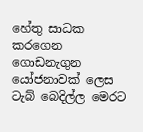හේතු සාධක කරගෙන ගොඩනැගුන යෝජනාවක් ලෙස ටැබ් බෙදිල්ල මෙරට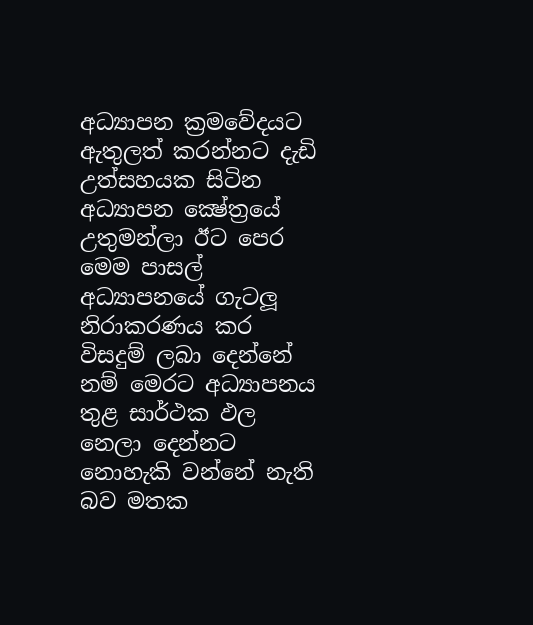අධ්‍යාපන ක්‍රමවේදයට ඇතුලත් කරන්නට දැඩි උත්සහයක සිටින අධ්‍යාපන ක්‍ෂේත්‍රයේ උතුමන්ලා ඊට පෙර මෙම පාසල් අධ්‍යාපනයේ ගැටලූ නිරාකරණය කර විසදුම් ලබා දෙන්නේ නම් මෙරට අධ්‍යාපනය තුළ සාර්ථක ඵල නෙලා දෙන්නට නොහැකි වන්නේ නැති බව මතක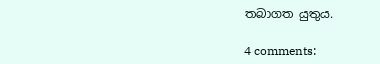තබාගත යුතුය.

4 comments: